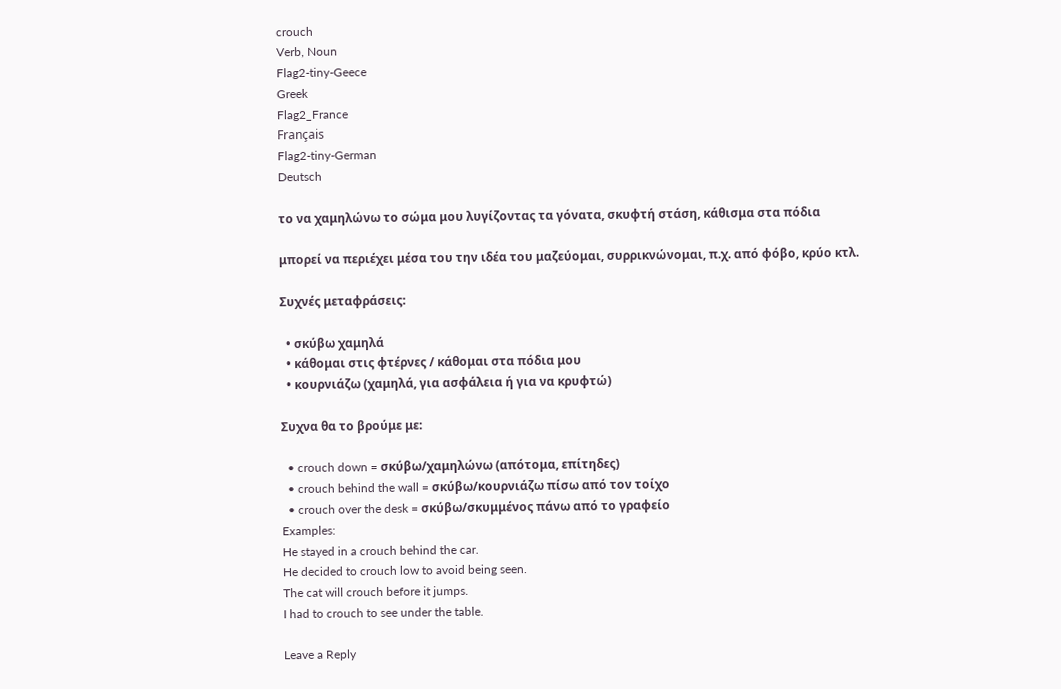crouch
Verb, Noun
Flag2-tiny-Geece
Greek
Flag2_France
Français
Flag2-tiny-German
Deutsch

το να χαμηλώνω το σώμα μου λυγίζοντας τα γόνατα, σκυφτή στάση, κάθισμα στα πόδια

μπορεί να περιέχει μέσα του την ιδέα του μαζεύομαι, συρρικνώνομαι, π.χ. από φόβο, κρύο κτλ.

Συχνές μεταφράσεις:

  • σκύβω χαμηλά
  • κάθομαι στις φτέρνες / κάθομαι στα πόδια μου
  • κουρνιάζω (χαμηλά, για ασφάλεια ή για να κρυφτώ)

Συχνα θα το βρούμε με:

  • crouch down = σκύβω/χαμηλώνω (απότομα, επίτηδες)
  • crouch behind the wall = σκύβω/κουρνιάζω πίσω από τον τοίχο
  • crouch over the desk = σκύβω/σκυμμένος πάνω από το γραφείο
Examples:
He stayed in a crouch behind the car.
He decided to crouch low to avoid being seen.
The cat will crouch before it jumps.
I had to crouch to see under the table.

Leave a Reply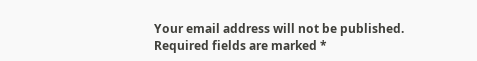Your email address will not be published. Required fields are marked *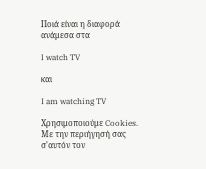Ποιά είναι η διαφορά ανάμεσα στα

I watch TV

και

I am watching TV

Χρησιμοποιούμε Cookies. Με την περιήγησή σας σ'αυτόν τον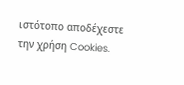ιστότοπο αποδέχεστε την χρήση Cookies.